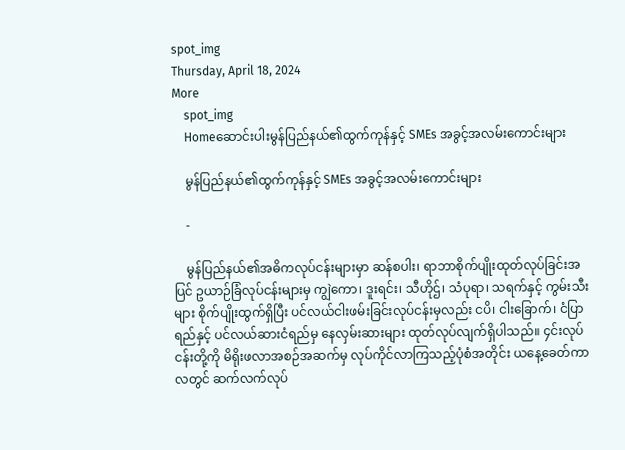spot_img
Thursday, April 18, 2024
More
    spot_img
    Homeဆောင်းပါးမွန်ပြည်နယ်၏ထွက်ကုန်နှင့် SMEs အခွင့်အလမ်းကောင်းများ

    မွန်ပြည်နယ်၏ထွက်ကုန်နှင့် SMEs အခွင့်အလမ်းကောင်းများ

    -

    မွန်ပြည်နယ်၏အဓိကလုပ်ငန်းများမှာ ဆန်စပါး၊ ရာဘာစိုက်ပျိုးထုတ်လုပ်ခြင်းအပြင် ဥယာဉ်ခြံလုပ်ငန်းများမှ ကျွဲကော၊ ဒူးရင်း၊ သီဟိုဌ်၊ သံပုရာ၊ သရက်နှင့် ကွမ်းသီးများ စိုက်ပျိုးထွက်ရှိပြီး ပင်လယ်ငါးဖမ်းခြင်းလုပ်ငန်းမှလည်း ငပိ၊ ငါးခြောက်၊ ငံပြာရည်နှင့် ပင်လယ်ဆားငံရည်မှ နေလှမ်းဆားများ ထုတ်လုပ်လျက်ရှိပါသည်။ ၄င်းလုပ်ငန်းတို့ကို မိရိုးဖလာအစဉ်အဆက်မှ လုပ်ကိုင်လာကြသည့်ပုံစံအတိုင်း ယနေ့ခေတ်ကာလတွင် ဆက်လက်လုပ်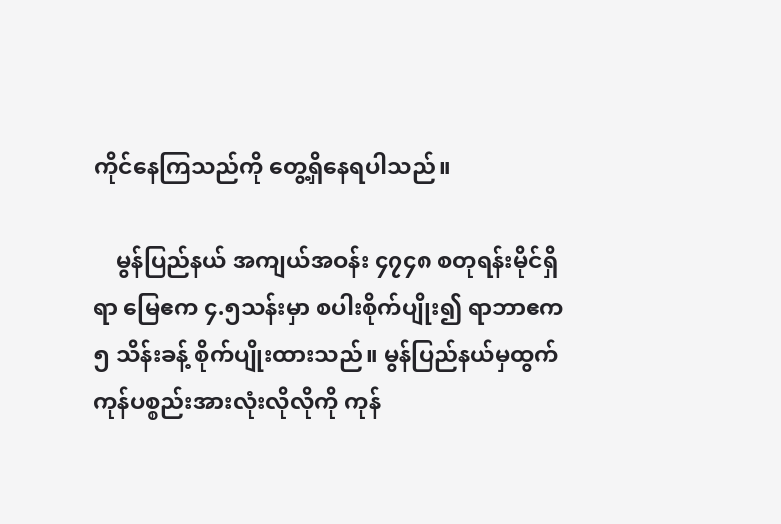ကိုင်နေကြသည်ကို တွေ့ရှိနေရပါသည်။

    မွန်ပြည်နယ် အကျယ်အဝန်း ၄၇၄၈ စတုရန်းမိုင်ရှိရာ မြေဧက ၄.၅သန်းမှာ စပါးစိုက်ပျိုး၍ ရာဘာဧက ၅ သိန်းခန့် စိုက်ပျိုးထားသည်။ မွန်ပြည်နယ်မှထွက်ကုန်ပစ္စည်းအားလုံးလိုလိုကို ကုန်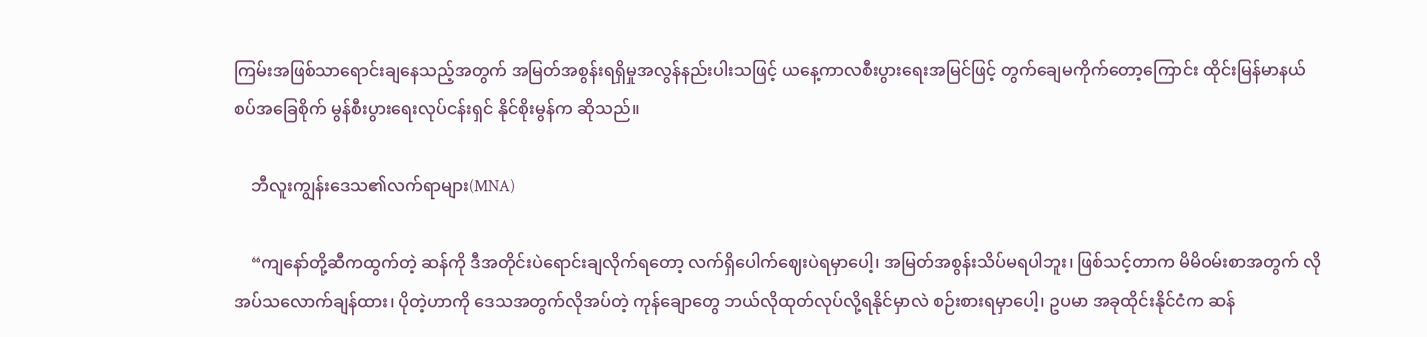ကြမ်းအဖြစ်သာရောင်းချနေသည့်အတွက် အမြတ်အစွန်းရရှိမှုအလွန်နည်းပါးသဖြင့် ယနေ့ကာလစီးပွားရေးအမြင်ဖြင့် တွက်ချေမကိုက်တော့ကြောင်း ထိုင်းမြန်မာနယ်စပ်အခြေစိုက် မွန်စီးပွားရေးလုပ်ငန်းရှင် နိုင်စိုးမွန်က ဆိုသည်။

    ဘီလူးကျွန်းဒေသ၏လက်ရာများ(MNA)

    “ကျနော်တို့ဆီကထွက်တဲ့ ဆန်ကို ဒီအတိုင်းပဲရောင်းချလိုက်ရတော့ လက်ရှိပေါက်ဈေးပဲရမှာပေါ့၊ အမြတ်အစွန်းသိပ်မရပါဘူး၊ ဖြစ်သင့်တာက မိမိဝမ်းစာအတွက် လိုအပ်သလောက်ချန်ထား၊ ပိုတဲ့ဟာကို ဒေသအတွက်လိုအပ်တဲ့ ကုန်ချောတွေ ဘယ်လိုထုတ်လုပ်လို့ရနိုင်မှာလဲ စဉ်းစားရမှာပေါ့၊ ဥပမာ အခုထိုင်းနိုင်ငံက ဆန်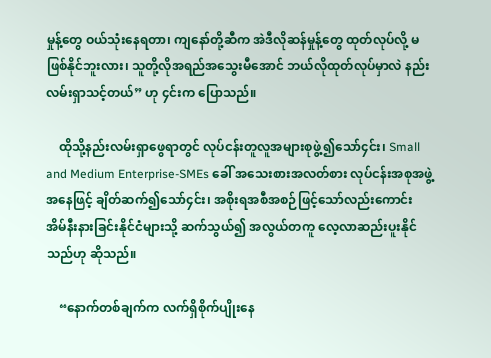မှုန့်တွေ ဝယ်သုံးနေရတာ၊ ကျနော်တို့ဆီက အဲဒီလိုဆန်မှုန့်တွေ ထုတ်လုပ်လို့ မဖြစ်နိုင်ဘူးလား၊ သူတို့လိုအရည်အသွေးမီအောင် ဘယ်လိုထုတ်လုပ်မှာလဲ နည်းလမ်းရှာသင့်တယ်” ဟု ၄င်းက ပြောသည်။

    ထိုသို့နည်းလမ်းရှာဖွေရာတွင် လုပ်ငန်းတူလူအများစုဖွဲ့၍သော်၄င်း၊ Small and Medium Enterprise-SMEs ခေါ် အသေးစားအလတ်စား လုပ်ငန်းအစုအဖွဲ့အနေဖြင့် ချိတ်ဆက်၍သော်၄င်း၊ အစိုးရအစီအစဉ်ဖြင့်သော်လည်းကောင်း အိမ်နီးနားခြင်းနိုင်ငံများသို့ ဆက်သွယ်၍ အလွယ်တကူ လေ့လာဆည်းပူးနိုင်သည်ဟု ဆိုသည်။

    “နောက်တစ်ချက်က လက်ရှိစိုက်ပျိုးနေ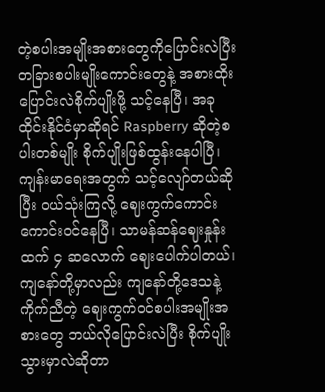တဲ့စပါးအမျိုးအစားတွေကိုပြောင်းလဲပြီး တခြားစပါးမျိုးကောင်းတွေနဲ့ အစားထိုးပြောင်းလဲစိုက်ပျိုးဖို့ သင့်နေပြီ၊ အခုထိုင်းနိုင်ငံမှာဆိုရင် Raspberry ဆိုတဲ့စပါးတစ်မျိုး စိုက်ပျိုးဖြစ်ထွန်းနေပါပြီ၊ ကျန်းမာရေးအတွက် သင့်လျော်တယ်ဆိုပြီး ဝယ်သုံးကြလို့ ဈေးကွက်ကောင်းကောင်းဝင်နေပြီ၊ သာမန်ဆန်ဈေးနှုန်းထက် ၄ ဆလောက် ဈေးပေါက်ပါတယ်၊ ကျနော်တို့မှာလည်း ကျနော်တို့ဒေသနဲ့ကိုက်ညီတဲ့ ဈေးကွက်ဝင်စပါးအမျိုးအစားတွေ ဘယ်လိုပြောင်းလဲပြီး စိုက်ပျိုးသွားမှာလဲဆိုတာ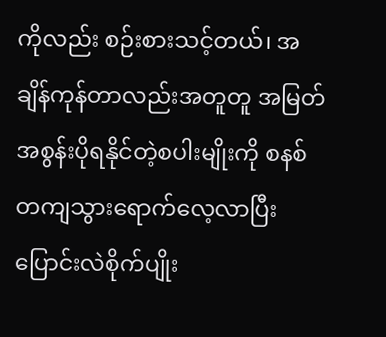ကိုလည်း စဉ်းစားသင့်တယ်၊ အချိန်ကုန်တာလည်းအတူတူ အမြတ်အစွန်းပိုရနိုင်တဲ့စပါးမျိုးကို စနစ်တကျသွားရောက်လေ့လာပြီး ပြောင်းလဲစိုက်ပျိုး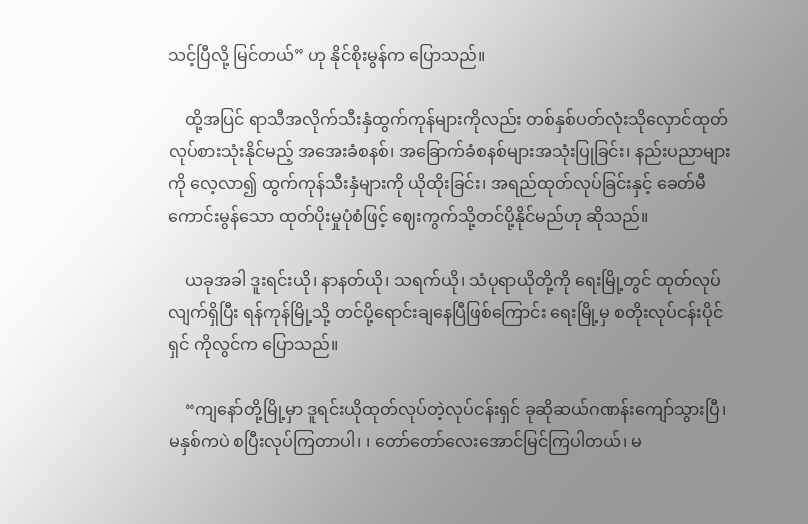သင့်ပြီလို့ မြင်တယ်” ဟု နိုင်စိုးမွန်က ပြောသည်။

    ထို့အပြင် ရာသီအလိုက်သီးနှံထွက်ကုန်များကိုလည်း တစ်နှစ်ပတ်လုံးသိုလှောင်ထုတ်လုပ်စားသုံးနိုင်မည့် အအေးခံစနစ်၊ အခြောက်ခံစနစ်များအသုံးပြုခြင်း၊ နည်းပညာများကို လေ့လာ၍ ထွက်ကုန်သီးနှံများကို ယိုထိုးခြင်း၊ အရည်ထုတ်လုပ်ခြင်းနှင့် ခေတ်မီကောင်းမွန်သော ထုတ်ပိုးမှုပုံစံဖြင့် ဈေးကွက်သို့တင်ပို့နိုင်မည်ဟု ဆိုသည်။

    ယခုအခါ ဒူးရင်းယို၊ နာနတ်ယို၊ သရက်ယို၊ သံပုရာယိုတို့ကို ရေးမြို့တွင် ထုတ်လုပ်လျက်ရှိပြီး ရန်ကုန်မြို့သို့ တင်ပို့ရောင်းချနေပြီဖြစ်ကြောင်း ရေးမြို့မှ စတိုးလုပ်ငန်းပိုင်ရှင် ကိုလွင်က ပြောသည်။

    “ကျနော်တို့မြို့မှာ ဒူရင်းယိုထုတ်လုပ်တဲ့လုပ်ငန်းရှင် ခုဆိုဆယ်ဂဏန်းကျော်သွားပြီ၊ မနှစ်ကပဲ စပြီးလုပ်ကြတာပါ၊ ၊ တော်တော်လေးအောင်မြင်ကြပါတယ်၊ မ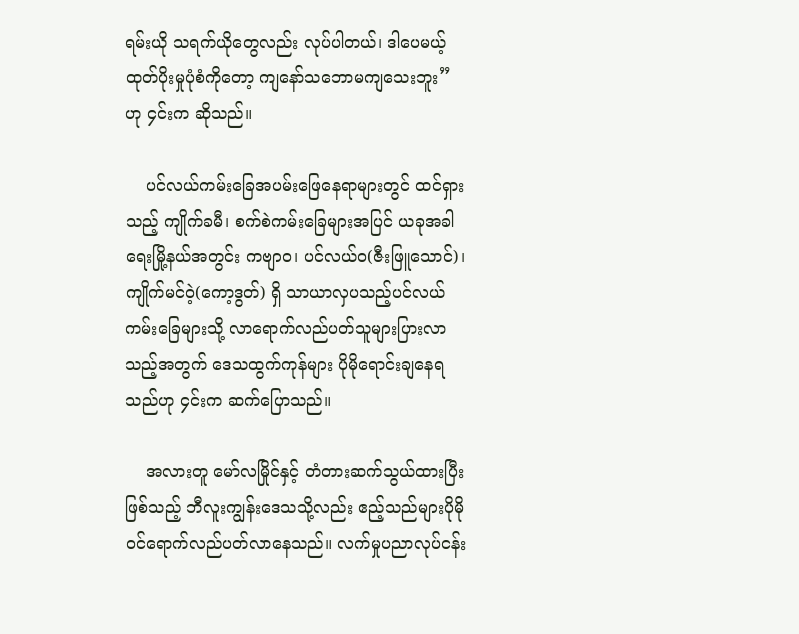ရမ်းယို သရက်ယိုတွေလည်း လုပ်ပါတယ်၊ ဒါပေမယ့် ထုတ်ပိုးမှုပုံစံကိုတော့ ကျနော်သဘောမကျသေးဘူး” ဟု ၄င်းက ဆိုသည်။

    ပင်လယ်ကမ်းခြေအပမ်းဖြေနေရာများတွင် ထင်ရှားသည့် ကျိုက်ခမီ၊ စက်စဲကမ်းခြေများအပြင် ယခုအခါ ရေးမြို့နယ်အတွင်း ကဗျာဝ၊ ပင်လယ်ဝ(ဇီးဖြူသောင်)၊ ကျိုက်မင်ဝဲ့(ကော့ဒွတ်) ရှိ သာယာလှပသည့်ပင်လယ်ကမ်းခြေများသို့ လာရောက်လည်ပတ်သူများပြားလာသည့်အတွက် ဒေသထွက်ကုန်များ ပိုမိုရောင်းချနေရသည်ဟု ၄င်းက ဆက်ပြောသည်။

    အလားတူ မော်လမြိုင်နှင့် တံတားဆက်သွယ်ထားပြီးဖြစ်သည့် ဘီလူးကျွန်းဒေသသို့လည်း ဧည့်သည်များပိုမိုဝင်ရောက်လည်ပတ်လာနေသည်။ လက်မှုပညာလုပ်ငန်း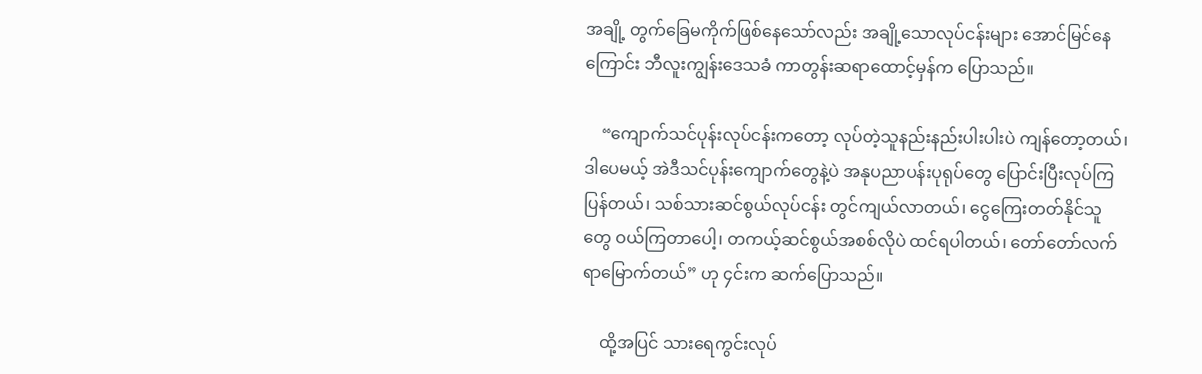အချို့ တွက်ခြေမကိုက်ဖြစ်နေသော်လည်း အချို့သောလုပ်ငန်းများ အောင်မြင်နေကြောင်း ဘီလူးကျွန်းဒေသခံ ကာတွန်းဆရာထောင့်မှန်က ပြောသည်။

    “ကျောက်သင်ပုန်းလုပ်ငန်းကတော့ လုပ်တဲ့သူနည်းနည်းပါးပါးပဲ ကျန်တော့တယ်၊ ဒါပေမယ့် အဲဒီသင်ပုန်းကျောက်တွေနဲ့ပဲ အနုပညာပန်းပုရုပ်တွေ ပြောင်းပြီးလုပ်ကြပြန်တယ်၊ သစ်သားဆင်စွယ်လုပ်ငန်း တွင်ကျယ်လာတယ်၊ ငွေကြေးတတ်နိုင်သူတွေ ဝယ်ကြတာပေါ့၊ တကယ့်ဆင်စွယ်အစစ်လိုပဲ ထင်ရပါတယ်၊ တော်တော်လက်ရာမြောက်တယ်” ဟု ၄င်းက ဆက်ပြောသည်။

    ထို့အပြင် သားရေကွင်းလုပ်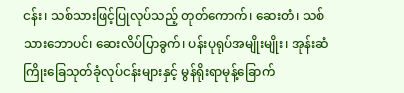ငန်း၊ သစ်သားဖြင့်ပြုလုပ်သည့် တုတ်ကောက်၊ ဆေးတံ၊ သစ်သားဘောပင်၊ ဆေးလိပ်ပြာခွက်၊ ပန်းပုရုပ်အမျိုးမျိုး၊ အုန်းဆံကြိုးခြေသုတ်ခုံလုပ်ငန်းများနှင့် မွန်ရိုးရာမုန့်ခြောက်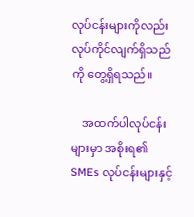လုပ်ငန်းများကိုလည်း လုပ်ကိုင်လျက်ရှိသည်ကို တွေ့ရှိရသည်။

    အထက်ပါလုပ်ငန်းများမှာ အစိုးရ၏ SMEs လုပ်ငန်းများနှင့်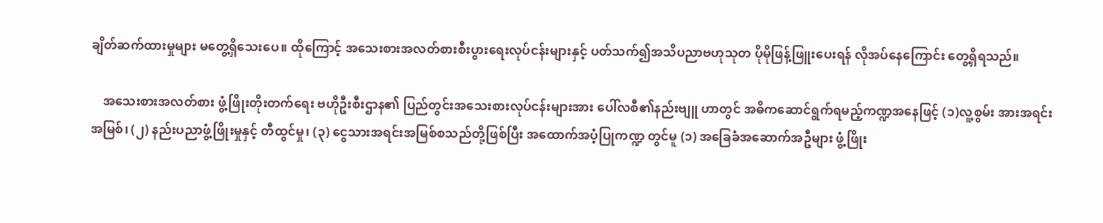ချိတ်ဆက်ထားမှုများ မတွေ့ရှိသေးပေ။ ထိုကြောင့် အသေးစားအလတ်စားစီးပွားရေးလုပ်ငန်းများနှင့် ပတ်သက်၍အသိပညာဗဟုသုတ ပိုမိုဖြန့်ဖြူးပေးရန် လိုအပ်နေကြောင်း တွေ့ရှိရသည်။

    အသေးစားအလတ်စား ဖွံ့ဖြိုးတိုးတက်ရေး ဗဟိုဦးစီးဌာန၏ ပြည်တွင်းအသေးစားလုပ်ငန်းများအား ပေါ်လစီ၏နည်းဗျူ ဟာတွင် အဓိကဆောင်ရွက်ရမည့်ကဏ္ဍအနေဖြင့် (၁)လူ့စွမ်း အားအရင်းအမြစ်၊ (၂) နည်းပညာဖွံ့ဖြိုးမှုနှင့် တီထွင်မှု၊ (၃) ငွေသားအရင်းအမြစ်စသည်တို့ဖြစ်ပြီး အထောက်အပံ့ပြုကဏ္ဍ တွင်မူ (၁) အခြေခံအဆောက်အဦများ ဖွံ့ဖြိုး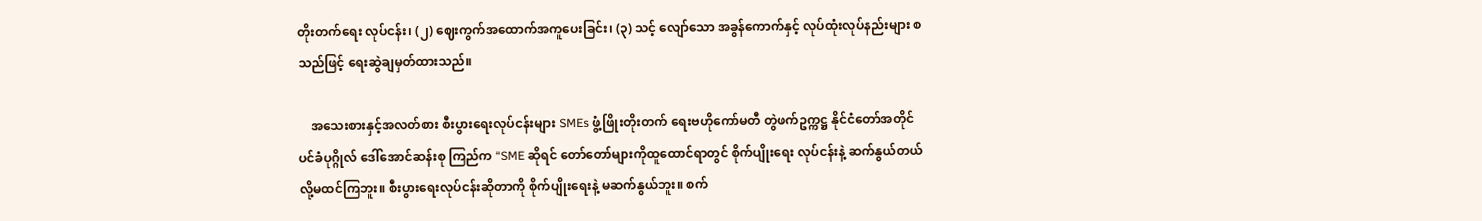တိုးတက်ရေး လုပ်ငန်း၊ (၂) ဈေးကွက်အထောက်အကူပေးခြင်း၊ (၃) သင့် လျော်သော အခွန်ကောက်နှင့် လုပ်ထုံးလုပ်နည်းများ စသည်ဖြင့် ရေးဆွဲချမှတ်ထားသည်။

    အသေးစားနှင့်အလတ်စား စီးပွားရေးလုပ်ငန်းများ SMEs ဖွံ့ဖြိုးတိုးတက် ရေးဗဟိုကော်မတီ တွဲဖက်ဥက္ကဋ္ဌ နိုင်ငံတော်အတိုင်ပင်ခံပုဂ္ဂိုလ် ဒေါ်အောင်ဆန်းစု ကြည်က “SME ဆိုရင် တော်တော်များကိုထူထောင်ရာတွင် စိုက်ပျိုးရေး လုပ်ငန်းနဲ့ ဆက်နွယ်တယ်လို့မထင်ကြဘူး။ စီးပွားရေးလုပ်ငန်းဆိုတာကို စိုက်ပျိုးရေးနဲ့ မဆက်နွယ်ဘူး။ စက်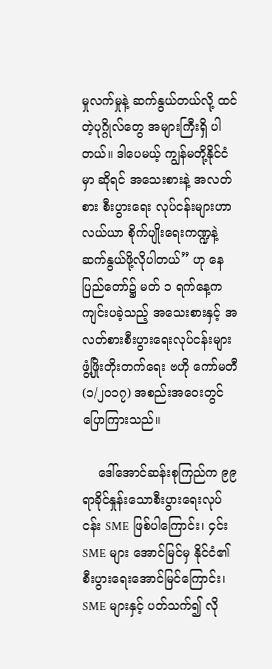မှုလက်မှုနဲ့ ဆက်နွယ်တယ်လို့ ထင်တဲ့ပုဂ္ဂိုလ်တွေ အများကြီးရှိ ပါတယ်။ ဒါပေမယ့် ကျွန်မတို့နိုင်ငံမှာ ဆိုရင် အသေးစားနဲ့ အလတ်စား စီးပွားရေး လုပ်ငန်းများဟာ လယ်ယာ စိုက်ပျိုးရေးကဏ္ဍနဲ့ဆက်နွယ်ဖို့လိုပါတယ်” ဟု နေပြည်တော်၌ မတ် ၁ ရက်နေ့က ကျင်းပခဲ့သည့် အသေးစားနှင့် အလတ်စားစီးပွားရေးလုပ်ငန်းများဖွံ့ဖြိုးတိုးတက်ရေး ဗဟို ကော်မတီ (၁/၂၀၁၇) အစည်းအဝေးတွင် ပြောကြားသည်။

    ဒေါ်အောင်ဆန်းစုကြည်က ၉၉ ရာခိုင်နှုန်းသောစီးပွားရေးလုပ်ငန်း SME ဖြစ်ပါကြောင်း၊ ၄င်း SME များ အောင်မြင်မှ နိုင်ငံ၏စီးပွားရေးအောင်မြင်ကြောင်း၊ SME များနှင့် ပတ်သက်၍ လို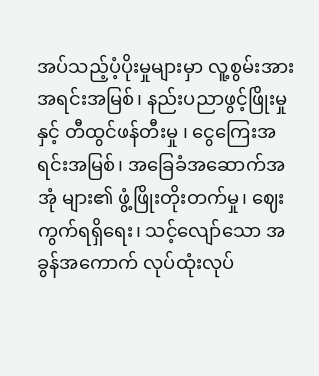အပ်သည့်ပံ့ပိုးမှုများမှာ လူ့စွမ်းအားအရင်းအမြစ်၊ နည်းပညာဖွင့်ဖြိုးမှုနှင့် တီထွင်ဖန်တီးမှု ၊ ငွေကြေးအရင်းအမြစ်၊ အခြေခံအဆောက်အအုံ များ၏ ဖွံ့ဖြိုးတိုးတက်မှု၊ ဈေးကွက်ရရှိရေး၊ သင့်လျော်သော အခွန်အကောက် လုပ်ထုံးလုပ်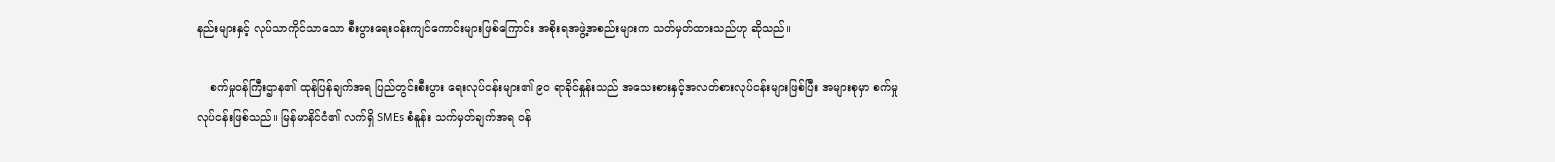နည်းများနှင့် လုပ်သာကိုင်သာသော စီးပွားရေးဝန်းကျင်ကောင်းများဖြစ်ကြောင်း အစိုးရအဖွဲ့အစည်းများက သတ်မှတ်ထားသည်ဟု ဆိုသည်။

    စက်မှုဝန်ကြီးဌာန၏ ထုန်ပြန်ချက်အရ ပြည်တွင်းစီးပွား ရေးလုပ်ငန်းများ၏ ၉ဝ ရာခိုင်နှုန်းသည် အသေးစားနှင့်အလတ်စားလုပ်ငန်းများဖြစ်ပြီး အများစုမှာ စက်မှုလုပ်ငန်းဖြစ်သည်။ မြန်မာနိင်ငံ၏ လက်ရှိ SMEs စံနူန်း သက်မှတ်ချက်အရ ဝန်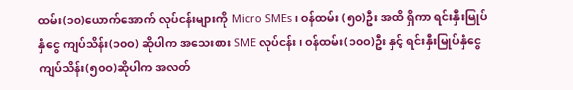ထမ်း(၁၀)ယောက်အောက် လုပ်ငန်းများကို Micro SMEs၊ ဝန်ထမ်း (၅၀)ဦး အထိ ရှိကာ ရင်းနှီးမြုပ်နှံငွေ ကျပ်သိန်း(၁၀ဝ) ဆိုပါက အသေးစား SME လုပ်ငန်း၊ ဝန်ထမ်း(၁၀ဝ)ဦး နှင့် ရင်းနှီးမြုပ်နှံငွေ ကျပ်သိန်း(၅၀ဝ)ဆိုပါက အလတ်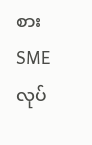စား SME လုပ်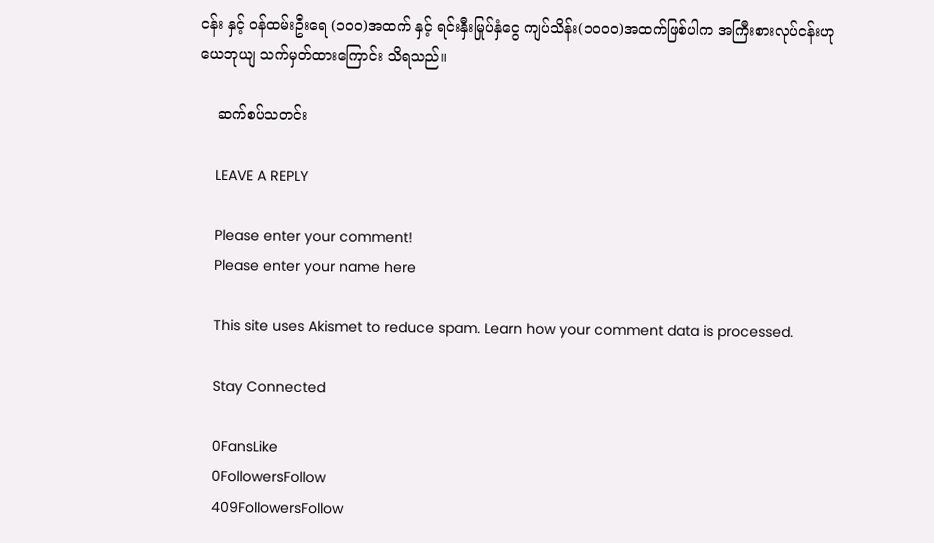ငန်း နှင့် ဝန်ထမ်းဦးရေ (၁၀ဝ)အထက် နှင့် ရင်းနှီးမြုပ်နှံငွေ ကျပ်သိန်း(၁၀ဝ၀)အထက်ဖြစ်ပါက အကြီးစားလုပ်ငန်းဟု ယေဘုယျ သက်မှတ်ထားကြောင်း သိရသည်။

    ဆက်စပ်သတင်း

    LEAVE A REPLY

    Please enter your comment!
    Please enter your name here

    This site uses Akismet to reduce spam. Learn how your comment data is processed.

    Stay Connected

    0FansLike
    0FollowersFollow
    409FollowersFollow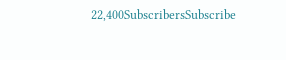22,400SubscribersSubscribe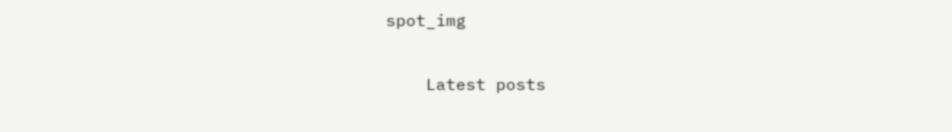spot_img

    Latest posts